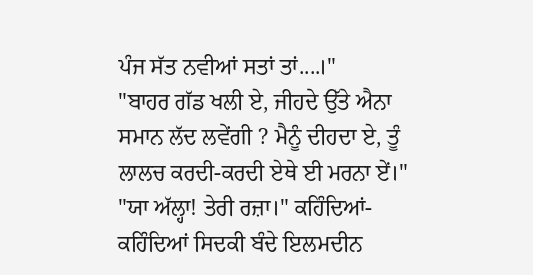ਪੰਜ ਸੱਤ ਨਵੀਆਂ ਸਤਾਂ ਤਾਂ....।"
"ਬਾਹਰ ਗੱਡ ਖਲੀ ਏ, ਜੀਹਦੇ ਉੱਤੇ ਐਨਾ ਸਮਾਨ ਲੱਦ ਲਵੇਂਗੀ ? ਮੈਨੂੰ ਦੀਹਦਾ ਏ, ਤੂੰ ਲਾਲਚ ਕਰਦੀ-ਕਰਦੀ ਏਥੇ ਈ ਮਰਨਾ ਏਂ।"
"ਯਾ ਅੱਲ੍ਹਾ! ਤੇਰੀ ਰਜ਼ਾ।" ਕਹਿੰਦਿਆਂ-ਕਹਿੰਦਿਆਂ ਸਿਦਕੀ ਬੰਦੇ ਇਲਮਦੀਨ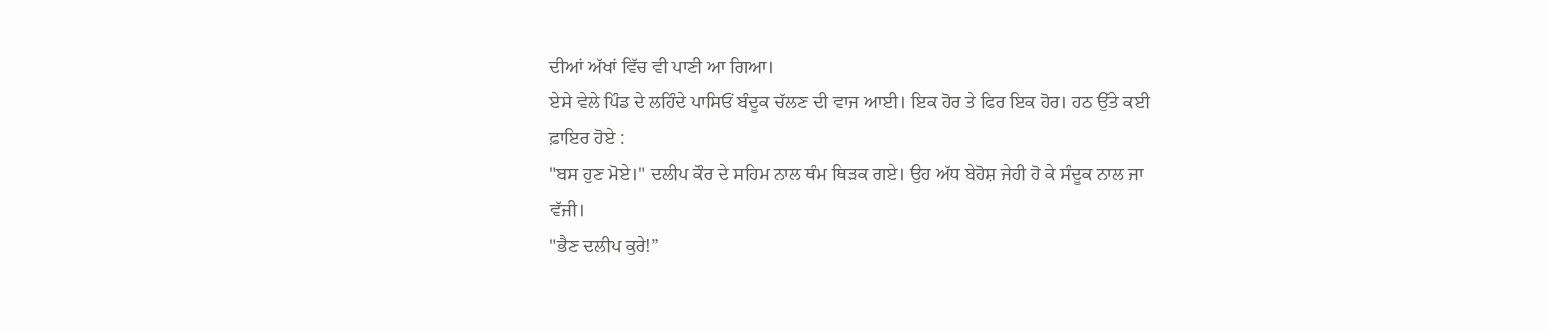ਦੀਆਂ ਅੱਖਾਂ ਵਿੱਚ ਵੀ ਪਾਣੀ ਆ ਗਿਆ।
ਏਸੇ ਵੇਲੇ ਪਿੰਡ ਦੇ ਲਹਿੰਦੇ ਪਾਸਿਓਂ ਬੰਦੂਕ ਚੱਲਣ ਦੀ ਵਾਜ ਆਈ। ਇਕ ਹੋਰ ਤੇ ਫਿਰ ਇਕ ਹੋਰ। ਹਠ ਉੱਤੇ ਕਈ ਫ਼ਾਇਰ ਹੋਏ :
"ਬਸ ਹੁਣ ਮੋਏ।" ਦਲੀਪ ਕੌਰ ਦੇ ਸਹਿਮ ਨਾਲ ਥੰਮ ਥਿੜਕ ਗਏ। ਉਹ ਅੱਧ ਬੇਹੋਸ਼ ਜੇਹੀ ਹੋ ਕੇ ਸੰਦੂਕ ਨਾਲ ਜਾ ਵੱਜੀ।
"ਭੈਣ ਦਲੀਪ ਕੁਰੇ!”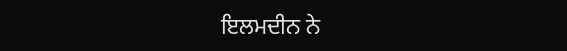ਇਲਮਦੀਨ ਨੇ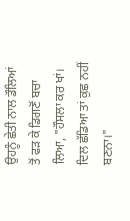ਉਹਨੂੰ ਛੇਤੀ ਨਾਲ ਡੌਲਿਆਂ ਤੋਂ ਫੜ ਕੇ ਡਿਗਣੋਂ ਬਚਾ ਲਿਆ, "ਹੌਸਲਾ ਕਰ ਖਾਂ। ਦਿਲ ਛੱਡਿਆ ਤਾਂ ਕੁਛ ਨਹੀਂ ਬਣਨਾ।"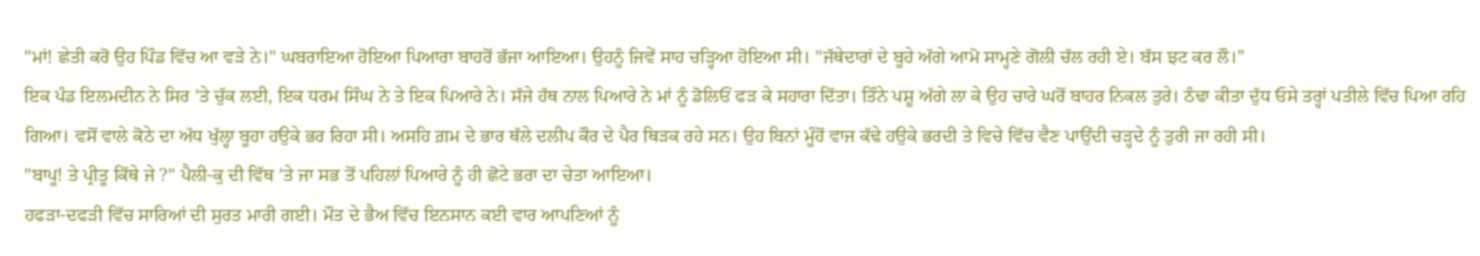"ਮਾਂ! ਛੇਤੀ ਕਰੋ ਉਹ ਪਿੰਡ ਵਿੱਚ ਆ ਵੜੇ ਨੇ।" ਘਬਰਾਇਆ ਹੋਇਆ ਪਿਆਰਾ ਬਾਹਰੋਂ ਭੱਜਾ ਆਇਆ। ਉਹਨੂੰ ਜਿਵੇਂ ਸਾਹ ਚੜ੍ਹਿਆ ਹੋਇਆ ਸੀ। "ਜੱਥੇਦਾਰਾਂ ਦੇ ਬੂਹੇ ਅੱਗੇ ਆਮੋ ਸਾਮ੍ਹਣੇ ਗੋਲੀ ਚੱਲ ਰਹੀ ਏ। ਬੱਸ ਝਟ ਕਰ ਲੌ।”
ਇਕ ਪੰਡ ਇਲਮਦੀਨ ਨੇ ਸਿਰ 'ਤੇ ਚੁੱਕ ਲਈ, ਇਕ ਧਰਮ ਸਿੰਘ ਨੇ ਤੇ ਇਕ ਪਿਆਰੇ ਨੇ। ਸੱਜੇ ਹੱਥ ਨਾਲ ਪਿਆਰੇ ਨੇ ਮਾਂ ਨੂੰ ਡੋਲਿਓਂ ਫੜ ਕੇ ਸਹਾਰਾ ਦਿੱਤਾ। ਤਿੰਨੇ ਪਸ਼ੂ ਅੱਗੇ ਲਾ ਕੇ ਉਹ ਚਾਰੇ ਘਰੋਂ ਬਾਹਰ ਨਿਕਲ ਤੁਰੇ। ਠੰਢਾ ਕੀਤਾ ਦੁੱਧ ਓਸੇ ਤਰ੍ਹਾਂ ਪਤੀਲੇ ਵਿੱਚ ਪਿਆ ਰਹਿ ਗਿਆ। ਵਸੋਂ ਵਾਲੇ ਕੋਠੇ ਦਾ ਅੱਧ ਖੁੱਲ੍ਹਾ ਬੂਹਾ ਹਉਕੇ ਭਰ ਰਿਹਾ ਸੀ। ਅਸਹਿ ਗ਼ਮ ਦੇ ਭਾਰ ਥੱਲੇ ਦਲੀਪ ਕੌਰ ਦੇ ਪੈਰ ਥਿੜਕ ਰਹੇ ਸਨ। ਉਹ ਬਿਨਾਂ ਮੂੰਹੋਂ ਵਾਜ ਕੱਢੇ ਹਉਕੇ ਭਰਦੀ ਤੇ ਵਿਚੇ ਵਿੱਚ ਵੈਣ ਪਾਉਂਦੀ ਚੜ੍ਹਦੇ ਨੂੰ ਤੁਰੀ ਜਾ ਰਹੀ ਸੀ।
"ਬਾਪੂ! ਤੇ ਪ੍ਰੀਤੂ ਕਿੱਥੇ ਜੇ ?" ਪੈਲੀ-ਕੁ ਦੀ ਵਿੱਥ 'ਤੇ ਜਾ ਸਭ ਤੋਂ ਪਹਿਲਾਂ ਪਿਆਰੇ ਨੂੰ ਹੀ ਛੋਟੇ ਭਰਾ ਦਾ ਚੇਤਾ ਆਇਆ।
ਹਫੜਾ-ਦਫੜੀ ਵਿੱਚ ਸਾਰਿਆਂ ਦੀ ਸੁਰਤ ਮਾਰੀ ਗਈ। ਮੌਤ ਦੇ ਭੈਅ ਵਿੱਚ ਇਨਸਾਨ ਕਈ ਵਾਰ ਆਪਣਿਆਂ ਨੂੰ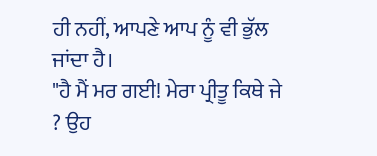ਹੀ ਨਹੀਂ, ਆਪਣੇ ਆਪ ਨੂੰ ਵੀ ਭੁੱਲ ਜਾਂਦਾ ਹੈ।
"ਹੈ ਮੈਂ ਮਰ ਗਈ! ਮੇਰਾ ਪ੍ਰੀਤੂ ਕਿਥੇ ਜੇ ? ਉਹ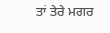ਤਾਂ ਤੇਰੇ ਮਗਰ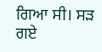ਗਿਆ ਸੀ। ਸੜ ਗਏ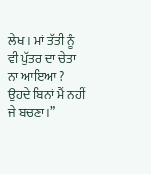ਲੇਖ। ਮਾਂ ਤੱਤੀ ਨੂੰ ਵੀ ਪੁੱਤਰ ਦਾ ਚੇਤਾ ਨਾ ਆਇਆ ? ਉਹਦੇ ਬਿਨਾਂ ਮੈਂ ਨਹੀਂ ਜੇ ਬਚਣਾ।”